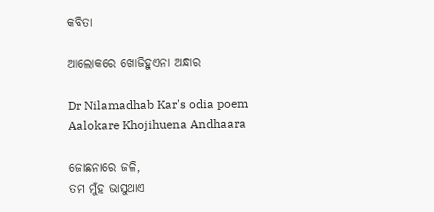କବିତା

ଆଲୋକରେ ଖୋଜିହୁଏନା ଅନ୍ଧାର

Dr Nilamadhab Kar's odia poem Aalokare Khojihuena Andhaara

ଜୋଛନାରେ ଜଳି,
ତମ ମୁଁହ ଭାସୁଥାଏ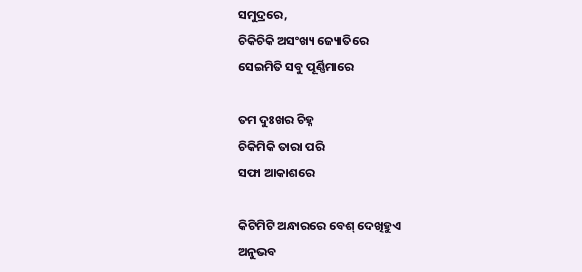ସମୁଦ୍ରରେ,
ଚିକିଚିକି ଅସଂଖ୍ୟ ଜ୍ୟୋତିରେ
ସେଇମିତି ସବୁ ପୂର୍ଣ୍ଣିମାରେ

ତମ ଦୁଃଖର ଚିହ୍ନ
ଚିକିମିକି ତାରା ପରି
ସଫା ଆକାଶରେ

କିଟିମିଟି ଅନ୍ଧାରରେ ବେଶ୍ ଦେଖିହୁଏ
ଅନୁଭବ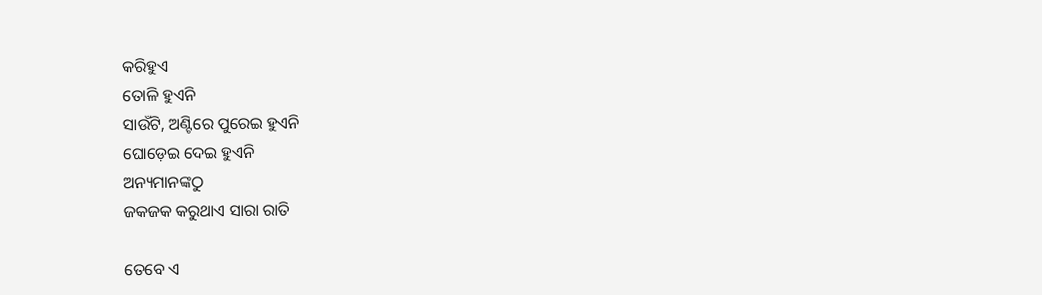କରିହୁଏ
ତୋଳି ହୁଏନି
ସାଉଁଟି, ଅଣ୍ଟିରେ ପୁରେଇ ହୁଏନି
ଘୋଡ଼େଇ ଦେଇ ହୁଏନି
ଅନ୍ୟମାନଙ୍କଠୁ
ଜକଜକ କରୁଥାଏ ସାରା ରାତି

ତେବେ ଏ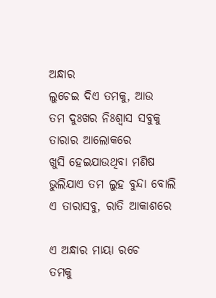ଅନ୍ଧାର
ଲୁଚେଇ ଦିଏ ତମକୁ, ଆଉ
ତମ ଦୁଃଖର ନିଃଶ୍ୱାସ ସବୁକୁ
ତାରାର ଆଲୋକରେ
ଖୁସି ହେଇଯାଉଥିବା ମଣିଷ
ଭୁଲିଯାଏ ତମ ଲୁହ ବୁନ୍ଦା ବୋଲି
ଏ ତାରାସବୁ, ରାତି ଆକାଶରେ

ଏ ଅନ୍ଧାର ମାୟା ରଚେ
ତମକୁ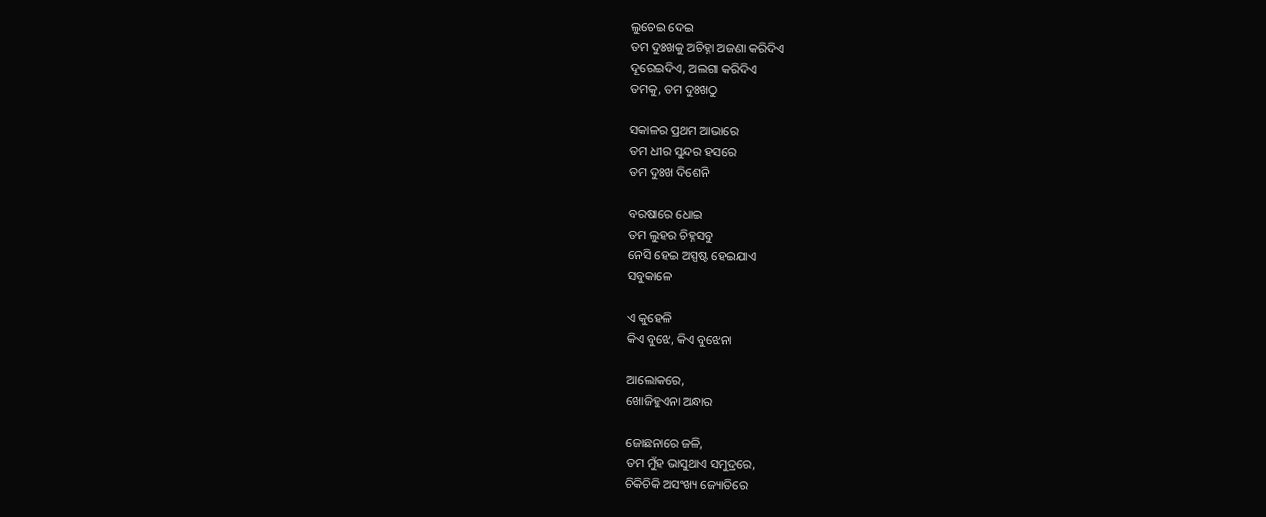ଲୁଚେଇ ଦେଇ
ତମ ଦୁଃଖକୁ ଅଚିହ୍ନା ଅଜଣା କରିଦିଏ
ଦୂରେଇଦିଏ, ଅଲଗା କରିଦିଏ
ତମକୁ, ତମ ଦୁଃଖଠୁ

ସକାଳର ପ୍ରଥମ ଆଭାରେ
ତମ ଧୀର ସୁନ୍ଦର ହସରେ
ତମ ଦୁଃଖ ଦିଶେନି

ବରଷାରେ ଧୋଇ
ତମ ଲୁହର ଚିହ୍ନସବୁ
ନେସି ହେଇ ଅସ୍ପଷ୍ଟ ହେଇଯାଏ
ସବୁକାଳେ

ଏ କୁହେଳି
କିଏ ବୁଝେ, କିଏ ବୁଝେନା

ଆଲୋକରେ,
ଖୋଜିହୁଏନା ଅନ୍ଧାର

ଜୋଛନାରେ ଜଳି,
ତମ ମୁଁହ ଭାସୁଥାଏ ସମୁଦ୍ରରେ,
ଚିକିଚିକି ଅସଂଖ୍ୟ ଜ୍ୟୋତିରେ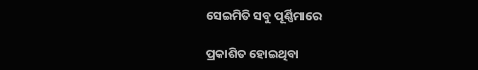ସେଇମିତି ସବୁ ପୂର୍ଣ୍ଣିମାରେ

ପ୍ରକାଶିତ ହୋଇଥିବା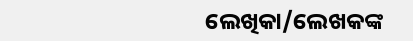ଲେଖିକା/ଲେଖକଙ୍କ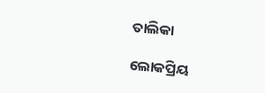ତାଲିକା

ଲୋକପ୍ରିୟ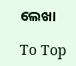ଲେଖା

To Top